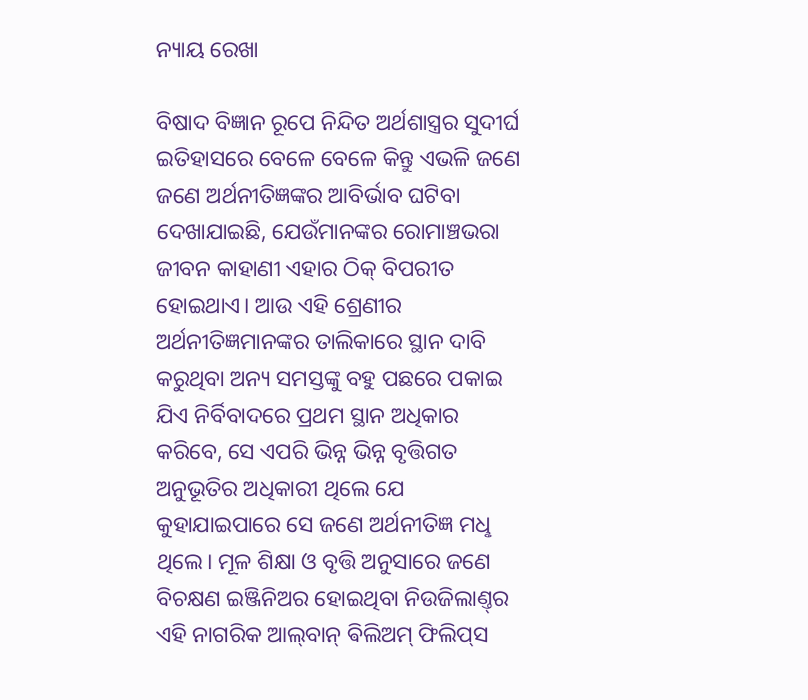ନ୍ୟାୟ ରେଖା

ବିଷାଦ ବିଜ୍ଞାନ ରୂପେ ନିନ୍ଦିତ ଅର୍ଥଶାସ୍ତ୍ରର ସୁଦୀର୍ଘ ଇତିହାସରେ ବେଳେ ବେଳେ କିନ୍ତୁ ଏଭଳି ଜଣେ ଜଣେ ଅର୍ଥନୀତିଜ୍ଞଙ୍କର ଆବିର୍ଭାବ ଘଟିବା ଦେଖାଯାଇଛି, ଯେଉଁମାନଙ୍କର ରୋମାଞ୍ଚଭରା ଜୀବନ କାହାଣୀ ଏହାର ଠିକ୍‌ ବିପରୀତ ହୋଇଥାଏ। ଆଉ ଏହି ଶ୍ରେଣୀର ଅର୍ଥନୀତିଜ୍ଞମାନଙ୍କର ତାଲିକାରେ ସ୍ଥାନ ଦାବି କରୁଥିବା ଅନ୍ୟ ସମସ୍ତଙ୍କୁ ବହୁ ପଛରେ ପକାଇ ଯିଏ ନିର୍ବିବାଦରେ ପ୍ରଥମ ସ୍ଥାନ ଅଧିକାର କରିବେ, ସେ ଏପରି ଭିନ୍ନ ଭିନ୍ନ ବୃତ୍ତିଗତ ଅନୁଭୂତିର ଅଧିକାରୀ ଥିଲେ ଯେ କୁହାଯାଇପାରେ ସେ ଜଣେ ଅର୍ଥନୀତିଜ୍ଞ ମଧୢ ଥିଲେ। ମୂଳ ଶିକ୍ଷା ଓ ବୃତ୍ତି ଅନୁସାରେ ଜଣେ ବିଚକ୍ଷଣ ଇଞ୍ଜିନିଅର ହୋଇଥିବା ନିଉଜିଲାଣ୍ତ୍‌ର ଏହି ନାଗରିକ ଆଲ୍‌ବାନ୍‌ ଵିଲିଅମ୍‌ ଫିଲିପ୍‌ସ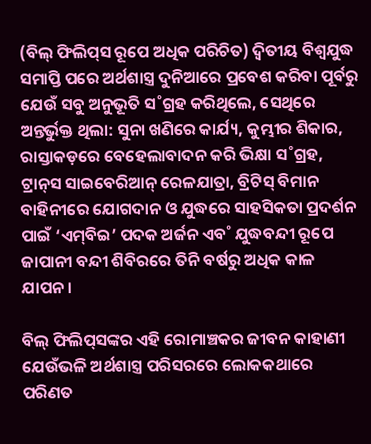(ବିଲ୍‌ ଫିଲିପ୍‌ସ ରୂପେ ଅଧିକ ପରିଚିତ) ଦ୍ବିତୀୟ ବିଶ୍ବଯୁଦ୍ଧ ସମାପ୍ତି ପରେ ଅର୍ଥଶାସ୍ତ୍ର ଦୁନିଆରେ ପ୍ରବେଶ କରିବା ପୂର୍ବରୁ ଯେଉଁ ସବୁ ଅନୁଭୂତି ସ˚ଗ୍ରହ କରିଥିଲେ, ସେଥିରେ ଅନ୍ତର୍ଭୁକ୍ତ ଥିଲା: ସୁନା ଖଣିରେ କାର୍ଯ୍ୟ, କୁମ୍ଭୀର ଶିକାର, ରାସ୍ତାକଡ଼ରେ ବେହେଲାବାଦନ କରି ଭିକ୍ଷା ସ˚ଗ୍ରହ, ଟ୍ରାନ୍‌ସ ସାଇବେରିଆନ୍‌ ରେଳଯାତ୍ରା, ବ୍ରିଟିସ୍‌ ବିମାନ ବାହିନୀରେ ଯୋଗଦାନ ଓ ଯୁଦ୍ଧରେ ସାହସିକତା ପ୍ରଦର୍ଶନ ପାଇଁ ‘ଏମ୍‌ବିଇ’ ପଦକ ଅର୍ଜନ ଏବ˚ ଯୁଦ୍ଧବନ୍ଦୀ ରୂପେ ଜାପାନୀ ବନ୍ଦୀ ଶିବିରରେ ତିନି ବର୍ଷରୁ ଅଧିକ କାଳ ଯାପନ।

ବିଲ୍‌ ଫିଲିପ୍‌ସଙ୍କର ଏହି ରୋମାଞ୍ଚକର ଜୀବନ କାହାଣୀ ଯେଉଁଭଳି ଅର୍ଥଶାସ୍ତ୍ର ପରିସରରେ ଲୋକକଥାରେ ପରିଣତ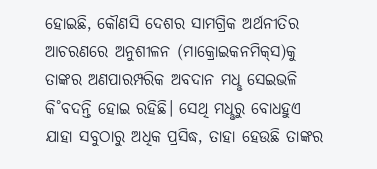ହୋଇଛି, କୌଣସି ଦେଶର ସାମଗ୍ରିକ ଅର୍ଥନୀତିର ଆଚରଣରେ ଅନୁଶୀଳନ (ମାକ୍ରୋଇକନମିକ୍‌ସ)କୁ ତାଙ୍କର ଅଣପାରମ୍ପରିକ ଅବଦାନ ମଧୢ ସେଇଭଳି କି˚ବଦନ୍ତି ହୋଇ ରହିଛି। ସେଥି ମଧୢରୁ ବୋଧହୁଏ ଯାହା ସବୁଠାରୁ ଅଧିକ ପ୍ରସିଦ୍ଧ, ତାହା ହେଉଛି ତାଙ୍କର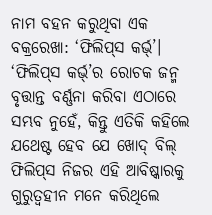ନାମ ବହନ କରୁଥିବା ଏକ ବକ୍ରରେଖା: ‘ଫିଲିପ୍‌ସ କର୍ଭ‌୍‌’। ‘ଫିଲିପ୍‌ସ କର୍ଭ‌୍‌’ର ରୋଚକ ଜନ୍ମ ବୃତ୍ତାନ୍ତ ବର୍ଣ୍ଣନା କରିବା ଏଠାରେ ସମ୍ଭବ ନୁହେଁ, କିନ୍ତୁ ଏତିକି କହିଲେ ଯଥେଷ୍ଟ ହେବ ଯେ ଖୋଦ୍‌ ବିଲ୍‌ ଫିଲିପ୍‌ସ ନିଜର ଏହି ଆବିଷ୍କାରକୁ ଗୁରୁତ୍ବହୀନ ମନେ କରିଥିଲେ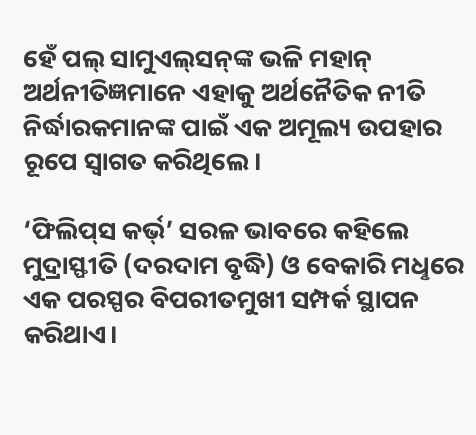ହେଁ ପଲ୍‌ ସାମୁଏଲ୍‌ସନ୍‌ଙ୍କ ଭଳି ମହାନ୍‌ ଅର୍ଥନୀତିଜ୍ଞମାନେ ଏହାକୁ ଅର୍ଥନୈତିକ ନୀତି ନିର୍ଦ୍ଧାରକମାନଙ୍କ ପାଇଁ ଏକ ଅମୂଲ୍ୟ ଉପହାର ରୂପେ ସ୍ବାଗତ କରିଥିଲେ।

‘ଫିଲିପ୍‌ସ କର୍ଭ‌୍‌’ ସରଳ ଭାବରେ କହିଲେ ମୁଦ୍ରାସ୍ଫୀତି (ଦରଦାମ ବୃଦ୍ଧି) ଓ ବେକାରି ମଧୢରେ ଏକ ପରସ୍ପର ବିପରୀତମୁଖୀ ସମ୍ପର୍କ ସ୍ଥାପନ କରିଥାଏ।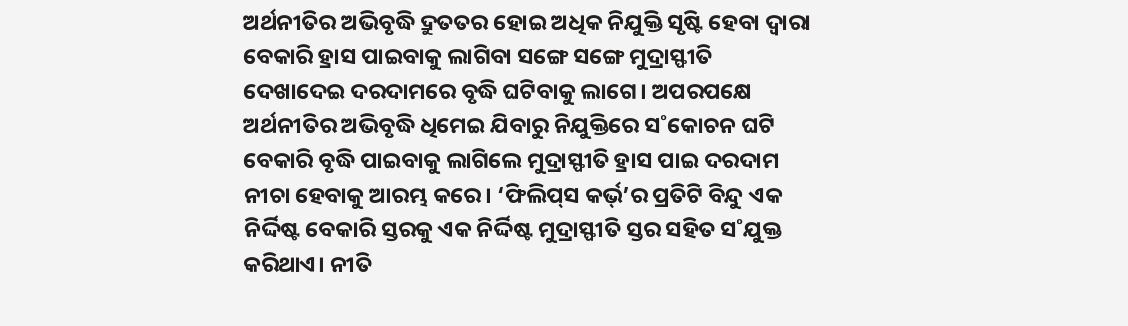ଅର୍ଥନୀତିର ଅଭିବୃଦ୍ଧି ଦ୍ରୁତତର ହୋଇ ଅଧିକ ନିଯୁକ୍ତି ସୃଷ୍ଟି ହେବା ଦ୍ବାରା ବେକାରି ହ୍ରାସ ପାଇବାକୁ ଲାଗିବା ସଙ୍ଗେ ସଙ୍ଗେ ମୁଦ୍ରାସ୍ଫୀତି ଦେଖାଦେଇ ଦରଦାମରେ ବୃଦ୍ଧି ଘଟିବାକୁ ଲାଗେ। ଅପରପକ୍ଷେ ଅର୍ଥନୀତିର ଅଭିବୃଦ୍ଧି ଧିମେଇ ଯିବାରୁ ନିଯୁକ୍ତିରେ ସ˚କୋଚନ ଘଟି ବେକାରି ବୃଦ୍ଧି ପାଇବାକୁ ଲାଗିଲେ ମୁଦ୍ରାସ୍ଫୀତି ହ୍ରାସ ପାଇ ଦରଦାମ ନୀଚା ହେବାକୁ ଆରମ୍ଭ କରେ। ‘ଫିଲିପ୍‌ସ କର୍ଭ‌୍‌’ର ପ୍ରତିଟି ବିନ୍ଦୁ ଏକ ନିର୍ଦ୍ଦିଷ୍ଟ ବେକାରି ସ୍ତରକୁ ଏକ ନିର୍ଦ୍ଦିଷ୍ଟ ମୁଦ୍ରାସ୍ଫୀତି ସ୍ତର ସହିତ ସ˚ଯୁକ୍ତ କରିଥାଏ। ନୀତି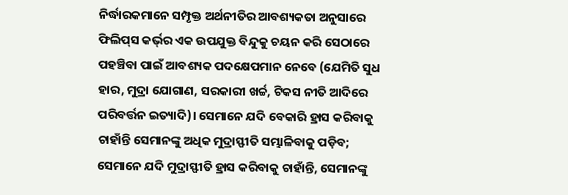ନିର୍ଦ୍ଧାରକମାନେ ସମ୍ପୃକ୍ତ ଅର୍ଥନୀତିର ଆବଶ୍ୟକତା ଅନୁସାରେ ଫିଲିପ୍‌ସ କର୍ଭ‌୍‌ର ଏକ ଉପଯୁକ୍ତ ବିନ୍ଦୁକୁ ଚୟନ କରି ସେଠାରେ ପହଞ୍ଚିବା ପାଇଁ ଆବଶ୍ୟକ ପଦକ୍ଷେପମାନ ନେବେ (ଯେମିତି ସୁଧ ହାର, ମୁଦ୍ରା ଯୋଗାଣ, ସରକାରୀ ଖର୍ଚ୍ଚ, ଟିକସ ନୀତି ଆଦିରେ ପରିବର୍ତ୍ତନ ଇତ୍ୟାଦି)। ସେମାନେ ଯଦି ବେକାରି ହ୍ରାସ କରିବାକୁ ଚାହାଁନ୍ତି ସେମାନଙ୍କୁ ଅଧିକ ମୁଦ୍ରାସ୍ଫୀତି ସମ୍ଭାଳିବାକୁ ପଡ଼ିବ; ସେମାନେ ଯଦି ମୁଦ୍ରାସ୍ଫୀତି ହ୍ରାସ କରିବାକୁ ଚାହାଁନ୍ତି, ସେମାନଙ୍କୁ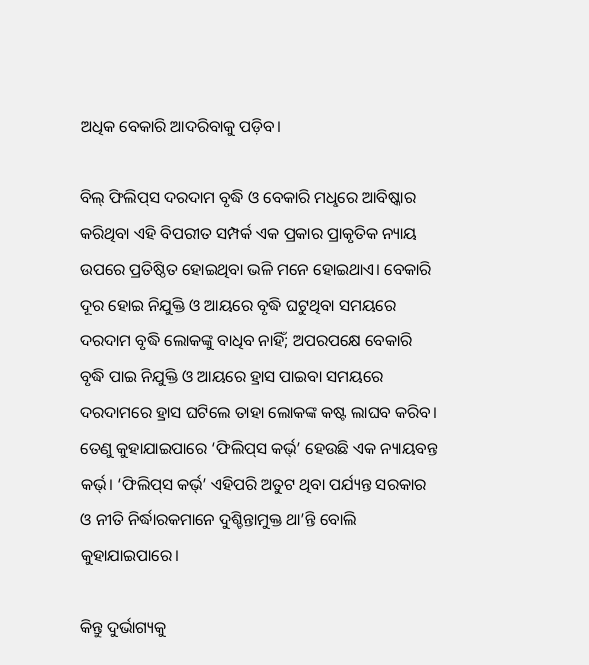ଅଧିକ ବେକାରି ଆଦରିବାକୁ ପଡ଼ିବ।

ବିଲ୍‌ ଫିଲିପ୍‌ସ ଦରଦାମ ବୃଦ୍ଧି ଓ ବେକାରି ମଧୢରେ ଆବିଷ୍କାର କରିଥିବା ଏହି ବିପରୀତ ସମ୍ପର୍କ ଏକ ପ୍ରକାର ପ୍ରାକୃତିକ ନ୍ୟାୟ ଉପରେ ପ୍ରତିଷ୍ଠିତ ହୋଇଥିବା ଭଳି ମନେ ହୋଇଥାଏ। ବେକାରି ଦୂର ହୋଇ ନିଯୁକ୍ତି ଓ ଆୟରେ ବୃଦ୍ଧି ଘଟୁଥିବା ସମୟରେ ଦରଦାମ ବୃଦ୍ଧି ଲୋକଙ୍କୁ ବାଧିବ ନାହିଁ; ଅପରପକ୍ଷେ ବେକାରି ବୃଦ୍ଧି ପାଇ ନିଯୁକ୍ତି ଓ ଆୟରେ ହ୍ରାସ ପାଇବା ସମୟରେ ଦରଦାମରେ ହ୍ରାସ ଘଟିଲେ ତାହା ଲୋକଙ୍କ କଷ୍ଟ ଲାଘବ କରିବ। ତେଣୁ କୁହାଯାଇପାରେ ‘ଫିଲିପ୍‌ସ କର୍ଭ‌୍‌’ ହେଉଛି ଏକ ନ୍ୟାୟବନ୍ତ କର୍ଭ‌୍‌। ‘ଫିଲିପ୍‌ସ କର୍ଭ‌୍‌’ ଏହିପରି ଅତୁଟ ଥିବା ପର୍ଯ୍ୟନ୍ତ ସରକାର ଓ ନୀତି ନିର୍ଦ୍ଧାରକମାନେ ଦୁଶ୍ଚିନ୍ତାମୁକ୍ତ ଥା’ନ୍ତି ବୋଲି କୁହାଯାଇପାରେ।

କିନ୍ତୁ ଦୁର୍ଭାଗ୍ୟକୁ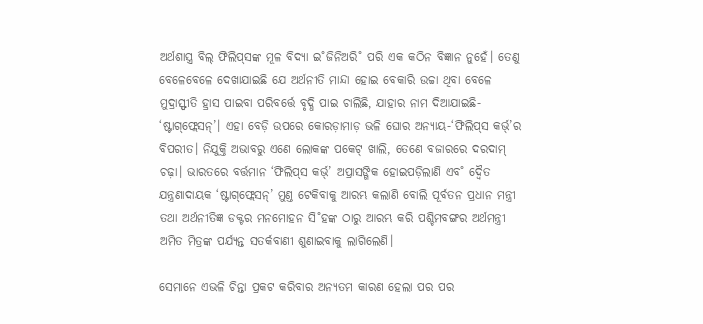ଅର୍ଥଶାସ୍ତ୍ର ବିଲ୍‌ ଫିଲିପ୍‌ସଙ୍କ ମୂଳ ବିଦ୍ୟା ଇ˚ଜିନିଅରି˚ ପରି ଏକ କଠିନ ବିଜ୍ଞାନ ନୁହେଁ। ତେଣୁ ବେଳେବେଳେ ଦେଖାଯାଇଛି ଯେ ଅର୍ଥନୀତି ମାନ୍ଦା ହୋଇ ବେକାରି ଉଚ୍ଚା ଥିବା ବେଳେ ମୁଦ୍ରାସ୍ଫୀତି ହ୍ରାସ ପାଇବା ପରିବର୍ତ୍ତେ ବୃଦ୍ଧି ପାଇ ଚାଲିଛି, ଯାହାର ନାମ ଦିଆଯାଇଛି- ‘ଷ୍ଟାଗ୍‌ଫ୍ଲେସନ୍‌’। ଏହା ବେଡ଼ି ଉପରେ କୋରଡ଼ାମାଡ଼ ଭଳି ଘୋର ଅନ୍ୟାୟ-‘ଫିଲିପ୍‌ସ କର୍ଭ‌୍‌’ର ବିପରୀତ। ନିଯୁକ୍ତି ଅଭାବରୁ ଏଣେ ଲୋକଙ୍କ ପକେଟ୍‌ ଖାଲି, ତେଣେ ବଜାରରେ ଦରଦାମ୍‌ ଚଢ଼ା। ଭାରତରେ ବର୍ତ୍ତମାନ ‘ଫିଲିପ୍‌ସ କର୍ଭ‌୍‌’ ଅପ୍ରାସଙ୍ଗିକ ହୋଇପଡ଼ିଲାଣି ଏବ˚ ଦ୍ବୈତ ଯନ୍ତ୍ରଣାଦାୟକ ‘ଷ୍ଟାଗ୍‌ଫ୍ଲେସନ୍‌’ ମୁଣ୍ତ ଟେକିବାକୁ ଆରମ୍ଭ କଲାଣି ବୋଲି ପୂର୍ବତନ ପ୍ରଧାନ ମନ୍ତ୍ରୀ ତଥା ଅର୍ଥନୀତିଜ୍ଞ ଡକ୍ଟର‌ ମନମୋହନ ସି˚ହଙ୍କ ଠାରୁ ଆରମ୍ଭ କରି ପଶ୍ଚିମବଙ୍ଗର ଅର୍ଥମନ୍ତ୍ରୀ ଅମିତ ମିତ୍ରଙ୍କ ପର୍ଯ୍ୟନ୍ତ ସତର୍କବାଣୀ ଶୁଣାଇବାକୁ ଲାଗିଲେଣି।

ସେମାନେ ଏଭଳି ଚିନ୍ତା ପ୍ରକଟ କରିବାର ଅନ୍ୟତମ କାରଣ ହେଲା ପର ପର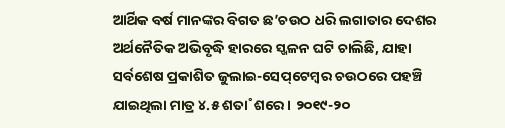ଆର୍ଥିକ ବର୍ଷ ମାନଙ୍କର ବିଗତ ଛ’ଚଉଠ ଧରି ଲଗାତାର ଦେଶର ଅର୍ଥନୈତିକ ଅଭିବୃଦ୍ଧି ହାରରେ ସ୍ଖଳନ ଘଟି ଚାଲିଛି, ଯାହା ସର୍ବଶେଷ ପ୍ରକାଶିତ ଜୁଲାଇ-ସେପ୍‌ଟେମ୍ବର ଚଉଠରେ ପହଞ୍ଚି ଯାଇଥିଲା ମାତ୍ର ୪.୫ ଶତା˚ଶରେ। ୨୦୧୯-୨୦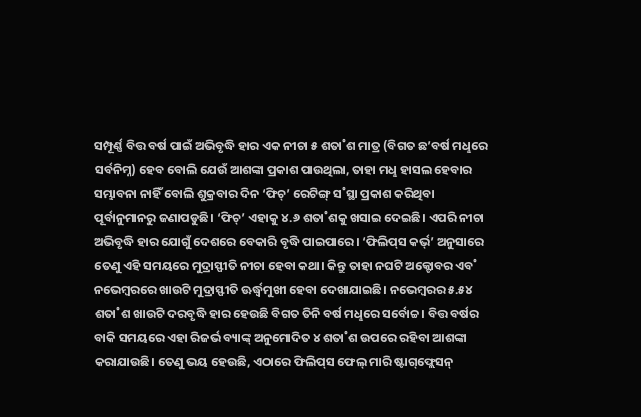ସମ୍ପୂର୍ଣ୍ଣ ବିତ୍ତ ବର୍ଷ ପାଇଁ ଅଭିବୃଦ୍ଧି ହାର ଏକ ନୀଚା ୫ ଶତା˚ଶ ମାତ୍ର (ବିଗତ ଛ’ବର୍ଷ ମଧୢରେ ସର୍ବନିମ୍ନ) ହେବ ବୋଲି ଯେଉଁ ଆଶଙ୍କା ପ୍ରକାଶ ପାଉଥିଲା, ତାହା ମଧୢ ହାସଲ ହେବାର ସମ୍ଭାବନା ନାହିଁ ବୋଲି ଶୁକ୍ରବାର ଦିନ ‘ଫିଚ୍‌’ ରେଟିଙ୍ଗ୍‌ ସ˚ସ୍ଥା ପ୍ରକାଶ କରିଥିବା ପୂର୍ବାନୁମାନରୁ ଜଣାପଡୁଛି। ‘ଫିଚ୍‌’ ଏହାକୁ ୪.୬ ଶତା˚ଶକୁ ଖସାଇ ଦେଇଛି। ଏପରି ନୀଚା ଅଭିବୃଦ୍ଧି ହାର ଯୋଗୁଁ ଦେଶରେ ବେକାରି ବୃଦ୍ଧି ପାଇପାରେ। ‘ଫିଲିପ୍‌ସ କର୍ଭ‌୍‌’ ଅନୁସାରେ ତେଣୁ ଏହି ସମୟରେ ମୁଦ୍ରାସ୍ଫୀତି ନୀଚା ହେବା କଥା। କିନ୍ତୁ ତାହା ନଘଟି ଅକ୍ଟୋବର ଏବ˚ ନଭେମ୍ବରରେ ଖାଉଟି ମୁଦ୍ରାସ୍ଫୀତି ଊର୍ଦ୍ଧ୍ବମୁଖୀ ହେବା ଦେଖାଯାଇଛି। ନଭେମ୍ବରର ୫.୫୪ ଶତା˚ଶ ଖାଉଟି ଦରବୃଦ୍ଧି ହାର ହେଉଛି ବିଗତ ତିନି ବର୍ଷ ମଧୢରେ ସର୍ବୋଚ୍ଚ। ବିତ୍ତ ବର୍ଷର ବାକି ସମୟରେ ଏହା ରିଜର୍ଭ ବ୍ୟାଙ୍କ୍‌ ଅନୁମୋଦିତ ୪ ଶତା˚ଶ ଉପରେ ରହିବା ଆଶଙ୍କା କରାଯାଉଛି। ତେଣୁ ଭୟ ହେଉଛି, ଏଠାରେ ଫିଲିପ୍‌ସ ଫେଲ୍‌ ମାରି ଷ୍ଟାଗ୍‌ଫ୍ଲେସନ୍‌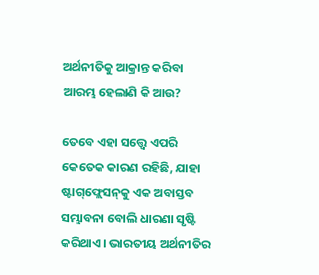ଅର୍ଥନୀତିକୁ ଆକ୍ରାନ୍ତ କରିବା ଆରମ୍ଭ ହେଲାଣି କି ଆଉ?

ତେବେ ଏହା ସତ୍ତ୍ବେ ଏପରି କେତେକ କାରଣ ରହିଛି, ଯାହା ଷ୍ଟାଗ୍‌ଫ୍ଲେସନ୍‌କୁ ଏକ ଅବାସ୍ତବ ସମ୍ଭାବନା ବୋଲି ଧାରଣା ସୃଷ୍ଟି କରିଥାଏ। ଭାରତୀୟ ଅର୍ଥନୀତିର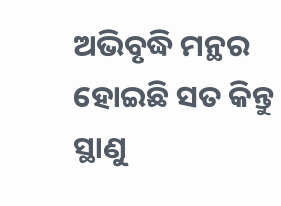ଅଭିବୃଦ୍ଧି ମନ୍ଥର ହୋଇଛି ସତ କିନ୍ତୁ ସ୍ଥାଣୁ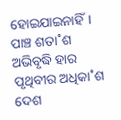ହୋଇଯାଇନାହିଁ। ପାଞ୍ଚ ଶତା˚ଶ ଅଭିବୃଦ୍ଧି ହାର ପୃଥିବୀର ଅଧିକା˚ଶ ଦେଶ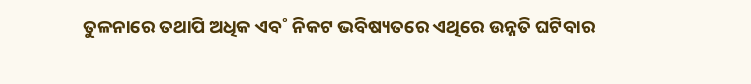ତୁଳନାରେ ତଥାପି ଅଧିକ ଏବ˚ ନିକଟ ଭବିଷ୍ୟତରେ ଏଥିରେ ଉନ୍ନତି ଘଟିବାର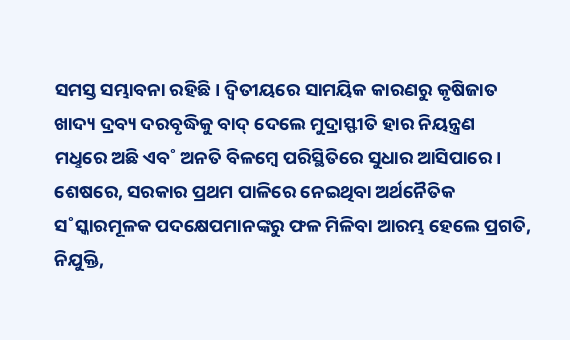ସମସ୍ତ ସମ୍ଭାବନା ରହିଛି। ଦ୍ବିତୀୟରେ ସାମୟିକ କାରଣରୁ କୃଷିଜାତ ଖାଦ୍ୟ ଦ୍ରବ୍ୟ ଦରବୃଦ୍ଧିକୁ ବାଦ୍‌ ଦେଲେ ମୁଦ୍ରାସ୍ଫୀତି ହାର ନିୟନ୍ତ୍ରଣ ମଧୢରେ ଅଛି ଏବ˚ ଅନତି ବିଳମ୍ବେ ପରିସ୍ଥିତିରେ ସୁଧାର ଆସିପାରେ। ଶେଷରେ, ସରକାର ପ୍ରଥମ ପାଳିରେ ନେଇଥିବା ଅର୍ଥନୈତିକ ସ˚ସ୍କାରମୂଳକ ପଦକ୍ଷେପମାନଙ୍କରୁ ଫଳ ମିଳିବା ଆରମ୍ଭ ହେଲେ ପ୍ରଗତି, ନିଯୁକ୍ତି,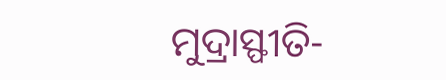ମୁଦ୍ରାସ୍ଫୀତି-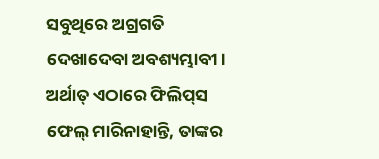ସବୁଥିରେ ଅଗ୍ରଗତି ଦେଖାଦେବା ଅବଶ୍ୟମ୍ଭାବୀ। ଅର୍ଥାତ୍‌ ଏଠାରେ ଫିଲିପ୍‌ସ ଫେଲ୍‌ ମାରିନାହାନ୍ତି, ତାଙ୍କର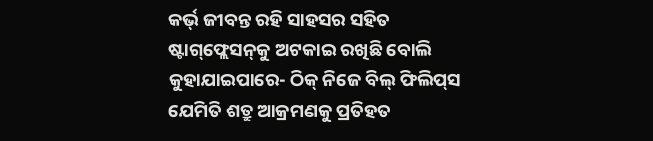କର୍ଭ‌୍‌ ଜୀବନ୍ତ ରହି ସାହସର ସହିତ ଷ୍ଟାଗ୍‌ଫ୍ଲେସନ୍‌କୁ ଅଟକାଇ ରଖିଛି ବୋଲି କୁହାଯାଇପାରେ- ଠିକ୍‌ ନିଜେ ବିଲ୍‌ ଫିଲିପ୍‌ସ ଯେମିତି ଶତ୍ରୁ ଆକ୍ରମଣକୁ ପ୍ରତିହତ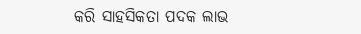କରି ସାହସିକତା ପଦକ ଲାଭ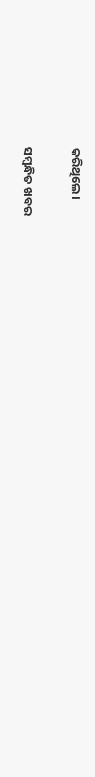କରିଥିଲେ।

ସମ୍ବନ୍ଧିତ ଖବର